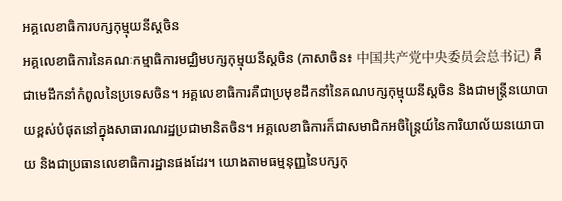អគ្គលេខាធិការបក្សកុម្មុយនីស្តចិន
អគ្គលេខាធិការនៃគណៈកម្មាធិការមជ្ឈិមបក្សកុម្មុយនីស្តចិន (ភាសាចិន៖ 中国共产党中央委员会总书记) គឺជាមេដឹកនាំកំពូលនៃប្រទេសចិន។ អគ្គលេខាធិការគឺជាប្រមុខដឹកនាំនៃគណបក្សកុម្មុយនីស្តចិន និងជាមន្ត្រីនយោបាយខ្ពស់បំផុតនៅក្នុងសាធារណរដ្ឋប្រជាមានិតចិន។ អគ្គលេខាធិការក៏ជាសមាជិកអចិន្ត្រៃយ៍នៃការិយាល័យនយោបាយ និងជាប្រធានលេខាធិការដ្ឋានផងដែរ។ យោងតាមធម្មនុញ្ញនៃបក្សកុ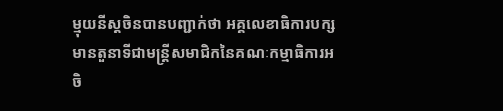ម្មុយនីស្តចិនបានបញ្ជាក់ថា អគ្គលេខាធិការបក្សមានតួនាទីជាមន្ត្រីសមាជិកនៃគណៈកម្មាធិការអចិ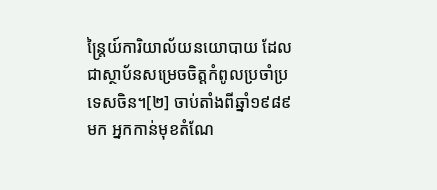ន្ត្រៃយ៍ការិយាល័យនយោបាយ ដែលជាស្ថាប័នសម្រេចចិត្តកំពូលប្រចាំប្រទេសចិន។[២] ចាប់តាំងពីឆ្នាំ១៩៨៩ មក អ្នកកាន់មុខតំណែ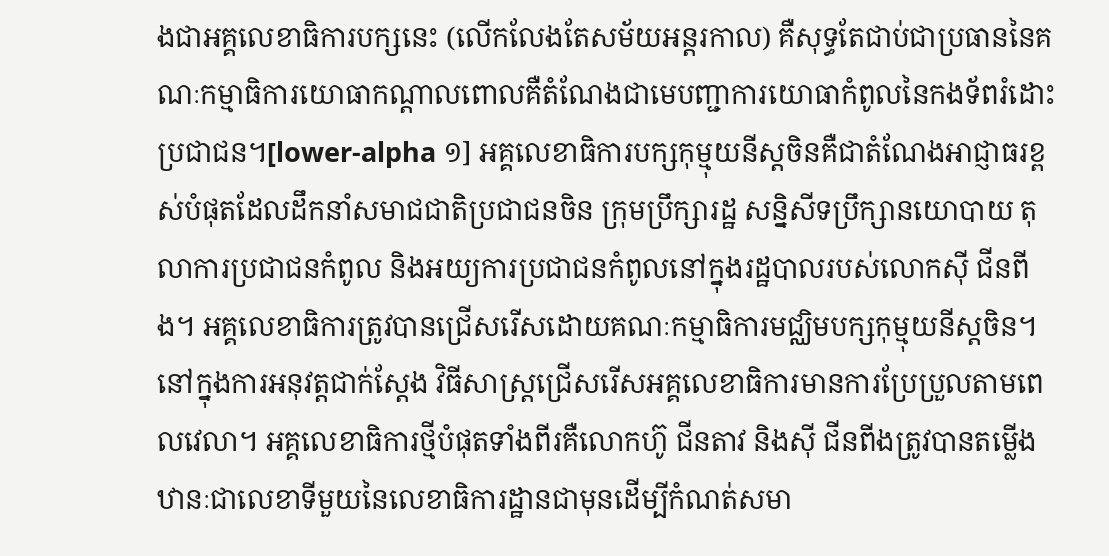ងជាអគ្គលេខាធិការបក្សនេះ (លើកលែងតែសម័យអន្តរកាល) គឺសុទ្ធតែជាប់ជាប្រធាននៃគណៈកម្មាធិការយោធាកណ្តាលពោលគឺតំណែងជាមេបញ្ជាការយោធាកំពូលនៃកងទ័ពរំដោះប្រជាជន។[lower-alpha ១] អគ្គលេខាធិការបក្សកុម្មុយនីស្តចិនគឺជាតំណែងអាជ្ញាធរខ្ពស់បំផុតដែលដឹកនាំសមាជជាតិប្រជាជនចិន ក្រុមប្រឹក្សារដ្ឋ សន្និសីទប្រឹក្សានយោបាយ តុលាការប្រជាជនកំពូល និងអយ្យការប្រជាជនកំពូលនៅក្នុងរដ្ឋបាលរបស់លោកស៊ី ជីនពីង។ អគ្គលេខាធិការត្រូវបានជ្រើសរើសដោយគណៈកម្មាធិការមជ្ឈិមបក្សកុម្មុយនីស្តចិន។ នៅក្នុងការអនុវត្តជាក់ស្តែង វិធីសាស្ត្រជ្រើសរើសអគ្គលេខាធិការមានការប្រែប្រួលតាមពេលវេលា។ អគ្គលេខាធិការថ្មីបំផុតទាំងពីរគឺលោកហ៊ូ ជីនតាវ និងស៊ី ជីនពីងត្រូវបានតម្លើងឋានៈជាលេខាទីមួយនៃលេខាធិការដ្ឋានជាមុនដើម្បីកំណត់សមា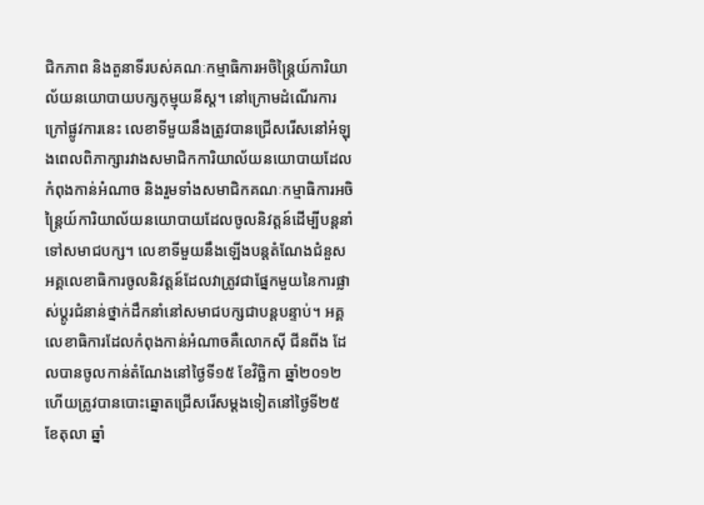ជិកភាព និងតួនាទីរបស់គណៈកម្មាធិការអចិន្ត្រៃយ៍ការិយាល័យនយោបាយបក្សកុម្មុយនីស្ត។ នៅក្រោមដំណើរការក្រៅផ្លូវការនេះ លេខាទីមួយនឹងត្រូវបានជ្រើសរើសនៅអំឡុងពេលពិភាក្សារវាងសមាជិកការិយាល័យនយោបាយដែលកំពុងកាន់អំណាច និងរួមទាំងសមាជិកគណៈកម្មាធិការអចិន្ត្រៃយ៍ការិយាល័យនយោបាយដែលចូលនិវត្តន៍ដើម្បីបន្តនាំទៅសមាជបក្ស។ លេខាទីមួយនឹងឡើងបន្តតំណែងជំនួសអគ្គលេខាធិការចូលនិវត្តន៍ដែលវាត្រូវជាផ្នែកមួយនៃការផ្លាស់ប្តូរជំនាន់ថ្នាក់ដឹកនាំនៅសមាជបក្សជាបន្តបន្ទាប់។ អគ្គលេខាធិការដែលកំពុងកាន់អំណាចគឺលោកស៊ី ជីនពីង ដែលបានចូលកាន់តំណែងនៅថ្ងៃទី១៥ ខែវិច្ឆិកា ឆ្នាំ២០១២ ហើយត្រូវបានបោះឆ្នោតជ្រើសរើសម្តងទៀតនៅថ្ងៃទី២៥ ខែតុលា ឆ្នាំ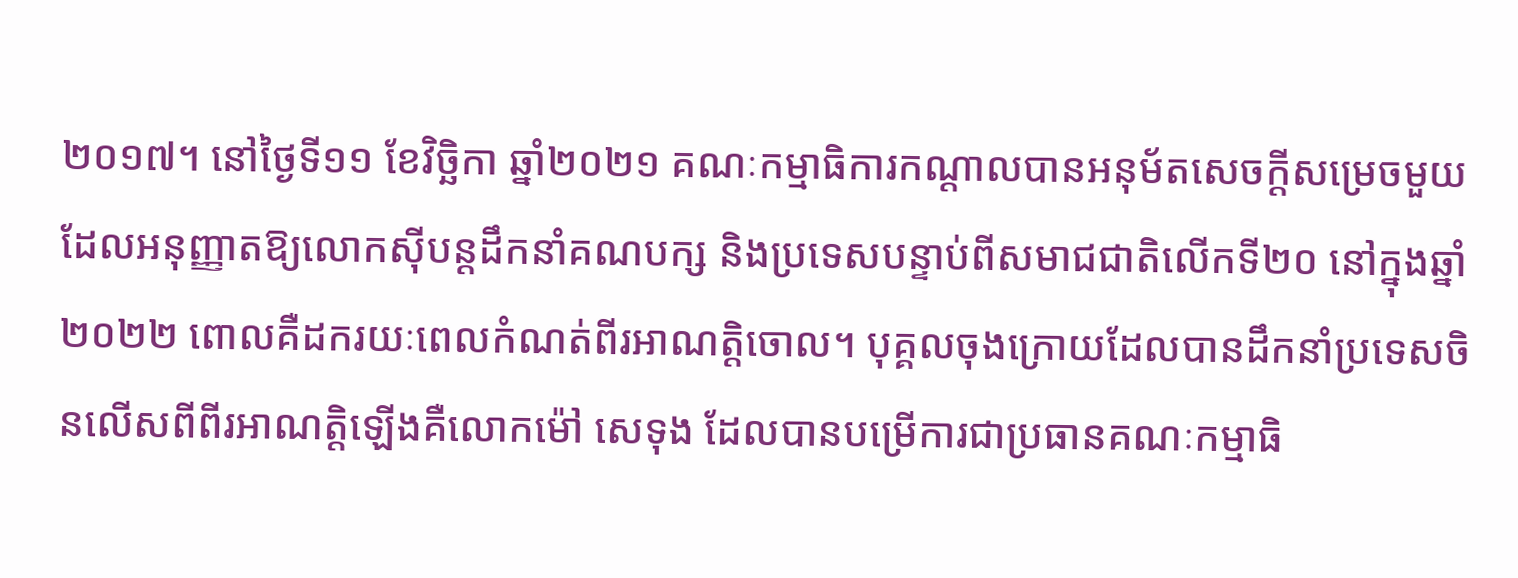២០១៧។ នៅថ្ងៃទី១១ ខែវិច្ឆិកា ឆ្នាំ២០២១ គណៈកម្មាធិការកណ្តាលបានអនុម័តសេចក្តីសម្រេចមួយដែលអនុញ្ញាតឱ្យលោកស៊ីបន្តដឹកនាំគណបក្ស និងប្រទេសបន្ទាប់ពីសមាជជាតិលើកទី២០ នៅក្នុងឆ្នាំ២០២២ ពោលគឺដករយៈពេលកំណត់ពីរអាណត្តិចោល។ បុគ្គលចុងក្រោយដែលបានដឹកនាំប្រទេសចិនលើសពីពីរអាណត្តិឡើងគឺលោកម៉ៅ សេទុង ដែលបានបម្រើការជាប្រធានគណៈកម្មាធិ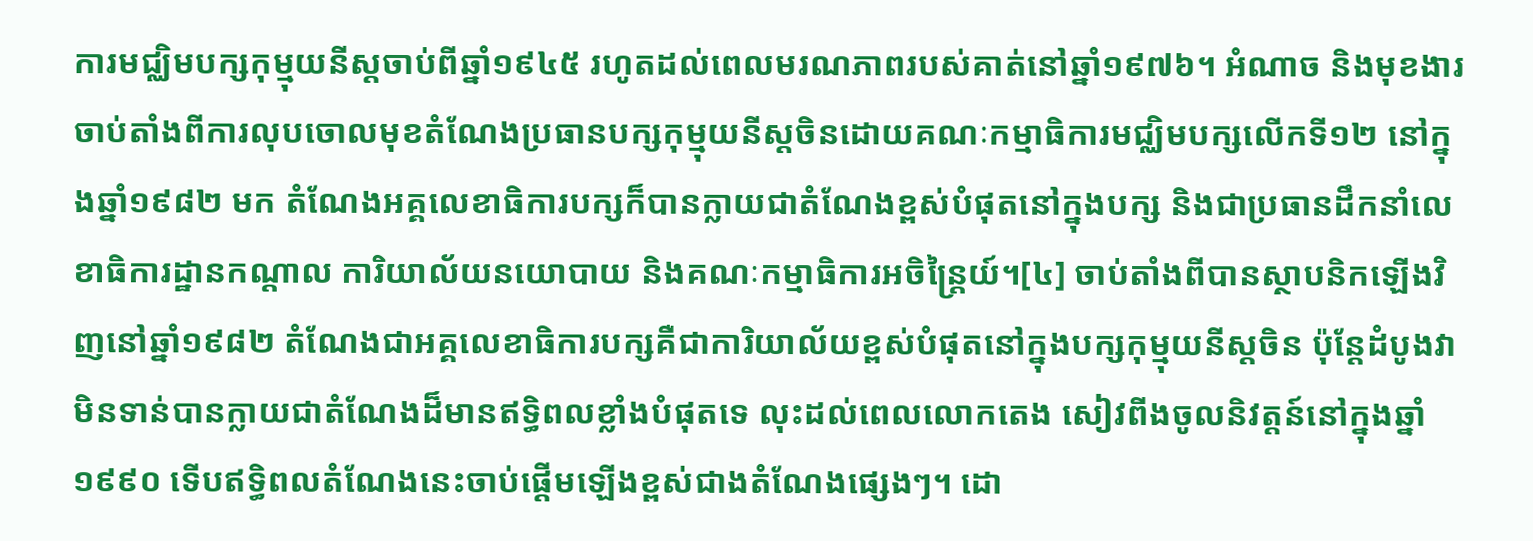ការមជ្ឈិមបក្សកុម្មុយនីស្តចាប់ពីឆ្នាំ១៩៤៥ រហូតដល់ពេលមរណភាពរបស់គាត់នៅឆ្នាំ១៩៧៦។ អំណាច និងមុខងារចាប់តាំងពីការលុបចោលមុខតំណែងប្រធានបក្សកុម្មុយនីស្តចិនដោយគណៈកម្មាធិការមជ្ឈិមបក្សលើកទី១២ នៅក្នុងឆ្នាំ១៩៨២ មក តំណែងអគ្គលេខាធិការបក្សក៏បានក្លាយជាតំណែងខ្ពស់បំផុតនៅក្នុងបក្ស និងជាប្រធានដឹកនាំលេខាធិការដ្ឋានកណ្តាល ការិយាល័យនយោបាយ និងគណៈកម្មាធិការអចិន្ត្រៃយ៍។[៤] ចាប់តាំងពីបានស្ថាបនិកឡើងវិញនៅឆ្នាំ១៩៨២ តំណែងជាអគ្គលេខាធិការបក្សគឺជាការិយាល័យខ្ពស់បំផុតនៅក្នុងបក្សកុម្មុយនីស្តចិន ប៉ុន្តែដំបូងវាមិនទាន់បានក្លាយជាតំណែងដ៏មានឥទ្ធិពលខ្លាំងបំផុតទេ លុះដល់ពេលលោកតេង សៀវពីងចូលនិវត្តន៍នៅក្នុងឆ្នាំ១៩៩០ ទើបឥទ្ធិពលតំណែងនេះចាប់ផ្តើមឡើងខ្ពស់ជាងតំណែងផ្សេងៗ។ ដោ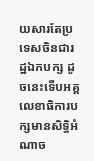យសារតែប្រទេសចិនជារដ្ឋឯកបក្ស ដូចនេះទើបអគ្គលេខាធិការបក្សមានសិទ្ធិអំណាច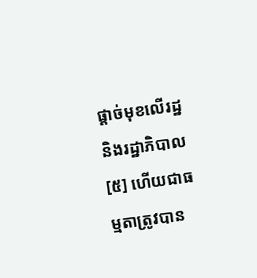ផ្តាច់មុខលើរដ្ឋ និងរដ្ឋាភិបាល[៥] ហើយជាធម្មតាត្រូវបាន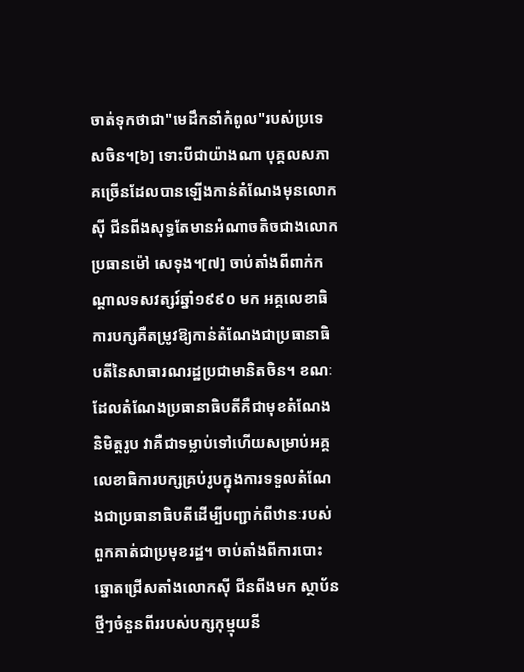ចាត់ទុកថាជា"មេដឹកនាំកំពូល"របស់ប្រទេសចិន។[៦] ទោះបីជាយ៉ាងណា បុគ្គលសភាគច្រើនដែលបានឡើងកាន់តំណែងមុនលោកស៊ី ជីនពីងសុទ្ធតែមានអំណាចតិចជាងលោកប្រធានម៉ៅ សេទុង។[៧] ចាប់តាំងពីពាក់កណ្តាលទសវត្សរ៍ឆ្នាំ១៩៩០ មក អគ្គលេខាធិការបក្សគឺតម្រូវឱ្យកាន់តំណែងជាប្រធានាធិបតីនៃសាធារណរដ្ឋប្រជាមានិតចិន។ ខណៈដែលតំណែងប្រធានាធិបតីគឺជាមុខតំណែងនិមិត្តរូប វាគឺជាទម្លាប់ទៅហើយសម្រាប់អគ្គលេខាធិការបក្សគ្រប់រូបក្នុងការទទួលតំណែងជាប្រធានាធិបតីដើម្បីបញ្ជាក់ពីឋានៈរបស់ពួកគាត់ជាប្រមុខរដ្ឋ។ ចាប់តាំងពីការបោះឆ្នោតជ្រើសតាំងលោកស៊ី ជីនពីងមក ស្ថាប័នថ្មីៗចំនួនពីររបស់បក្សកុម្មុយនី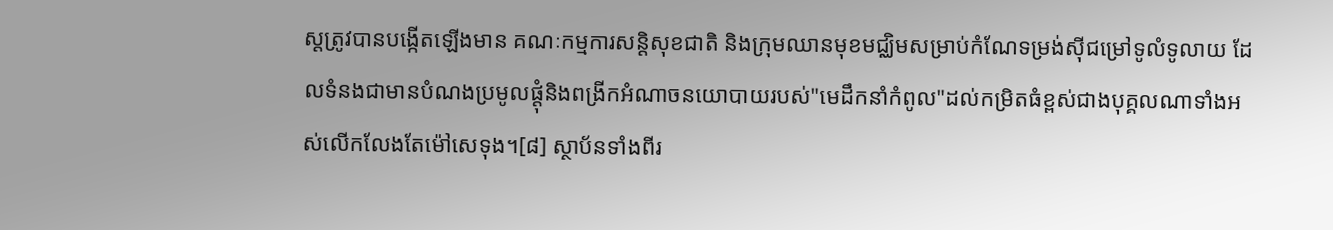ស្តត្រូវបានបង្កើតឡើងមាន គណៈកម្មការសន្តិសុខជាតិ និងក្រុមឈានមុខមជ្ឈិមសម្រាប់កំណែទម្រង់ស៊ីជម្រៅទូលំទូលាយ ដែលទំនងជាមានបំណងប្រមូលផ្តុំនិងពង្រីកអំណាចនយោបាយរបស់"មេដឹកនាំកំពូល"ដល់កម្រិតធំខ្ពស់ជាងបុគ្គលណាទាំងអស់លើកលែងតែម៉ៅសេទុង។[៨] ស្ថាប័នទាំងពីរ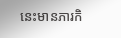នេះមានភារកិ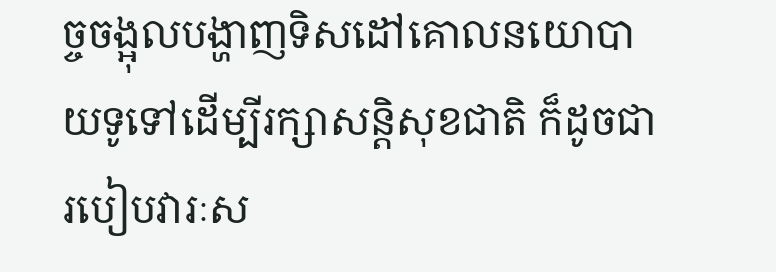ច្ចចង្អុលបង្ហាញទិសដៅគោលនយោបាយទូទៅដើម្បីរក្សាសន្តិសុខជាតិ ក៏ដូចជារបៀបវារៈស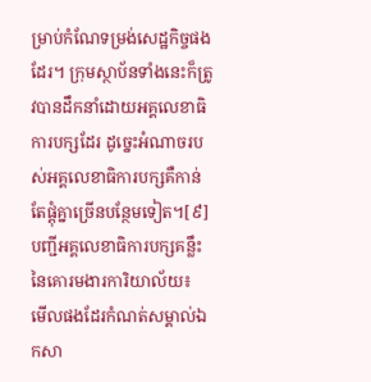ម្រាប់កំណែទម្រង់សេដ្ឋកិច្ចផងដែរ។ ក្រុមស្ថាប័នទាំងនេះក៏ត្រូវបានដឹកនាំដោយអគ្គលេខាធិការបក្សដែរ ដូច្នេះអំណាចរបស់អគ្គលេខាធិការបក្សគឺកាន់តែផ្តុំគ្នាច្រើនបន្ថែមទៀត។[៩] បញ្ជីអគ្គលេខាធិការបក្សគន្លឹះនៃគោរមងារការិយាល័យ៖
មើលផងដែរកំណត់សម្គាល់ឯកសា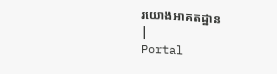រយោងអាគតដ្ឋាន
|
Portal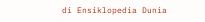di Ensiklopedia Dunia